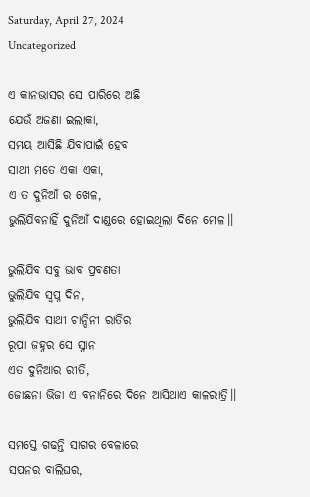Saturday, April 27, 2024
Uncategorized

ଏ କାନଭାସର ସେ ପାରିରେ ଅଛି
ଯେଉଁ ଅଜଣା ଇଲାକା,
ସମୟ ଆସିଛି ଯିବାପାଇଁ ହେବ
ସାଥୀ ମତେ ଏକା ଏକା,
ଏ ତ ଦୁନିଆଁ ର ଖେଳ,
ଭୁଲିଯିବନାହିଁ ଦୁନିଆଁ ଦାଣ୍ଡରେ ହୋଇଥିଲା ଦିନେ ମେଳ।।

ଭୁଲିଯିବ ସବୁ ଭାବ ପ୍ରବଣତା
ଭୁଲିଯିବ ସ୍ବପ୍ନ ଦିନ,
ଭୁଲିଯିବ ସାଥୀ ଚାନ୍ଦିନୀ ରାତିର
ରୂପା ଜହ୍ନର ସେ ସ୍ନାନ
ଏତ ଦୁନିଆର ରୀତି,
ଜୋଛନା ଭିଜା ଏ ବନାନିରେ ଦିନେ ଆସିଥାଏ କାଳରାତ୍ରି।।

ସମସ୍ତେ ଗଢନ୍ତି ସାଗର ବେଳାରେ
ସପନର ବାଲିଘର,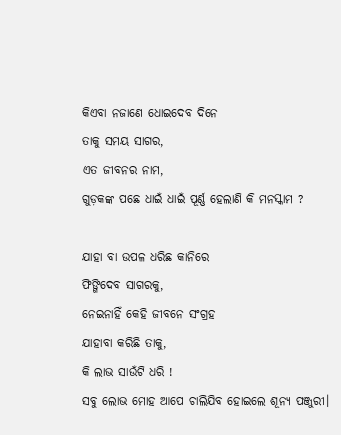କିଏବା ନଜାଣେ ଧୋଇଦେବ ଦିନେ
ତାକୁ ସମୟ ସାଗର,
ଏତ ଜୀବନର ନାମ,
ଗୁଡ଼କଙ୍କ ପଛେ ଧାଇଁ ଧାଇଁ ପୂର୍ଣ୍ଣ ହେଲାଣି କି ମନସ୍କାମ ?

ଯାହା ବା ଉପଳ ଧରିଛ କାନିରେ
ଫିଙ୍ଗିଦେବ ସାଗରକୁ,
ନେଇନାହିଁ କେହି ଜୀବନେ ସଂଗ୍ରହ
ଯାହାବା କରିଛି ତାକୁ,
କି ଲାଭ ସାଉଁଟି ଧରି !
ସବୁ ଲୋଭ ମୋହ ଆପେ ଚାଲିଯିବ ହୋଇଲେ ଶୂନ୍ୟ ପଞ୍ଜୁରୀ।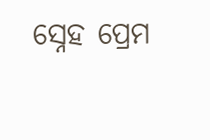ସ୍ନେହ ପ୍ରେମ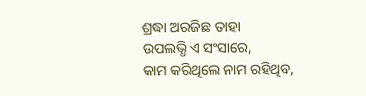ଶ୍ରଦ୍ଧା ଅରଜିଛ ତାହା
ଉପଲଭ୍ଧି ଏ ସଂସାରେ,
କାମ କରିଥିଲେ ନାମ ରହିଥିବ,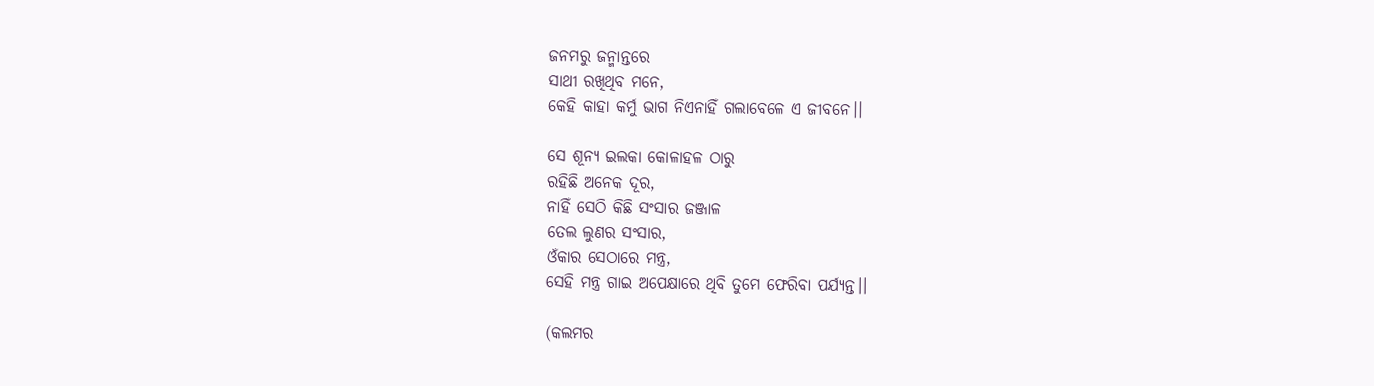ଜନମରୁ ଜନ୍ମାନ୍ତରେ
ସାଥୀ ରଖିଥିବ ମନେ,
କେହି କାହା କର୍ମୁ ଭାଗ ନିଏନାହିଁ ଗଲାବେଳେ ଏ ଜୀବନେ।।

ସେ ଶୂନ୍ୟ ଇଲକା କୋଳାହଳ ଠାରୁ
ରହିଛି ଅନେକ ଦୂର,
ନାହିଁ ସେଠି କିଛି ସଂସାର ଜଞ୍ଜାଳ
ତେଲ ଲୁଣର ସଂସାର,
ଓଁକାର ସେଠାରେ ମନ୍ତ୍ର,
ସେହି ମନ୍ତ୍ର ଗାଇ ଅପେକ୍ଷାରେ ଥିବି ତୁମେ ଫେରିବା ପର୍ଯ୍ୟନ୍ତ।।

(କଲମର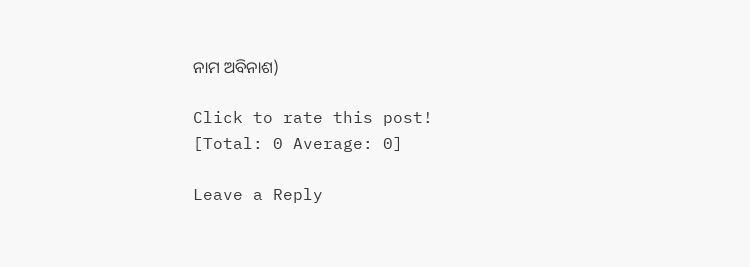ନାମ ଅବିନାଶ)

Click to rate this post!
[Total: 0 Average: 0]

Leave a Reply